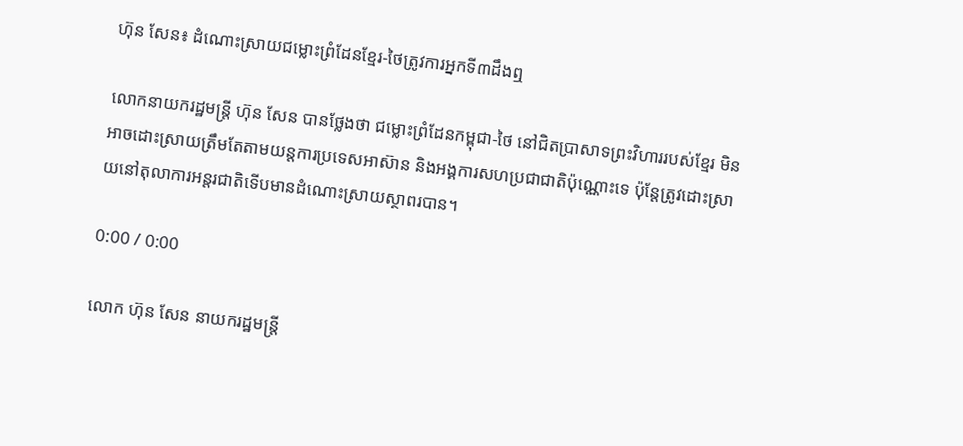ហ៊ុន សែន៖ ដំណោះស្រាយជម្លោះព្រំដែនខ្មែរ-ថៃត្រូវការអ្នកទី៣ដឹងឮ

លោកនាយករដ្ឋមន្ត្រី ហ៊ុន សែន បានថ្លែងថា ជម្លោះព្រំដែនកម្ពុជា-ថៃ នៅជិតប្រាសាទព្រះវិហាររបស់ខ្មែរ មិនអាចដោះស្រាយត្រឹមតែតាមយន្តការប្រទេសអាស៊ាន និងអង្គការសហប្រជាជាតិប៉ុណ្ណោះទេ ប៉ុន្តែត្រូវដោះស្រាយនៅតុលាការអន្តរជាតិទើបមានដំណោះស្រាយស្ថាពរបាន។

0:00 / 0:00

លោក ហ៊ុន សែន នាយករដ្ឋមន្ត្រី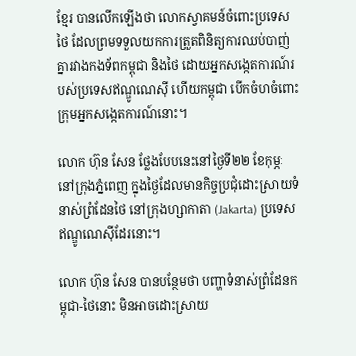ខ្មែរ បានលើកឡើងថា លោកស្វាគមន៍ចំពោះប្រទេសថៃ ដែលព្រមទទួលយកការត្រួតពិនិត្យការឈប់បាញ់គ្នារវាងកងទ័ពកម្ពុជា និងថៃ ដោយអ្នកសង្កេតការណ៍របស់ប្រទេសឥណ្ឌូណេស៊ី ហើយកម្ពុជា បើកចំហចំពោះក្រុមអ្នកសង្កេតការណ៍នោះ។

លោក ហ៊ុន សែន ថ្លែងបែបនេះនៅថ្ងៃទី២២ ខែកុម្ភៈ នៅក្រុងភ្នំពេញ ក្នុងថ្ងៃដែលមានកិច្ចប្រជុំដោះស្រាយទំនាស់ព្រំដែនថៃ នៅក្រុងហ្សាកាតា (Jakarta) ប្រទេសឥណ្ឌូណេស៊ីដែរនោះ។

លោក ហ៊ុន សែន បានបន្ថែមថា បញ្ហាទំនាស់ព្រំដែនកម្ពុជា-ថៃនោះ មិនអាចដោះស្រាយ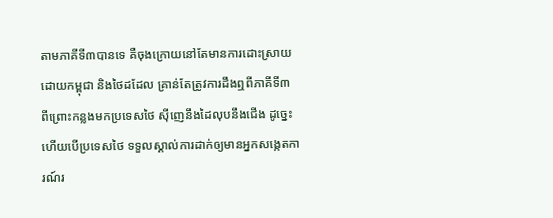តាមភាគីទី៣បានទេ គឺចុងក្រោយនៅតែមានការដោះស្រាយដោយកម្ពុជា និងថៃដដែល គ្រាន់តែត្រូវការដឹងឮពីភាគីទី៣ ពីព្រោះកន្លងមកប្រទេសថៃ ស៊ីញេនឹងដៃលុបនឹងជើង ដូច្នេះហើយបើប្រទេសថៃ ទទួលស្គាល់ការដាក់ឲ្យមានអ្នកសង្កេតការណ៍រ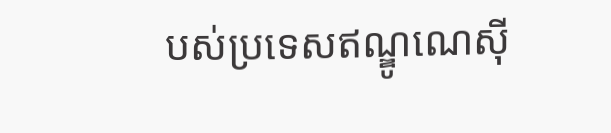បស់ប្រទេសឥណ្ឌូណេស៊ី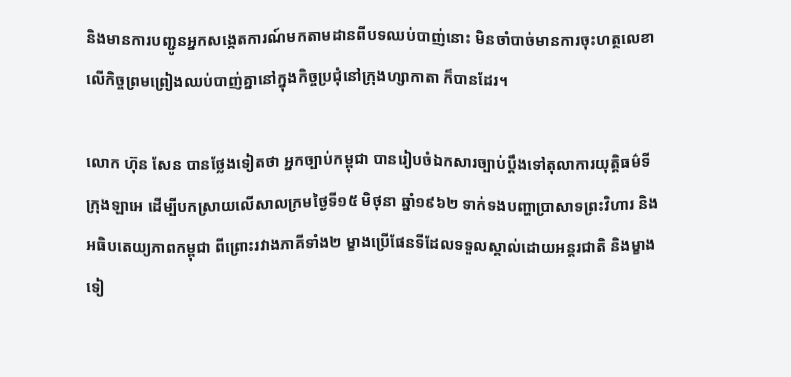និងមានការបញ្ជូនអ្នកសង្កេតការណ៍មកតាមដានពីបទឈប់បាញ់នោះ មិនចាំបាច់មានការចុះហត្ថលេខាលើកិច្ចព្រមព្រៀងឈប់បាញ់គ្នានៅក្នុងកិច្ចប្រជុំនៅក្រុងហ្សាកាតា ក៏បានដែរ។

លោក ហ៊ុន សែន បានថ្លែងទៀតថា អ្នកច្បាប់កម្ពុជា បានរៀបចំឯកសារច្បាប់ប្ដឹងទៅតុលាការយុត្តិធម៌ទីក្រុងឡាអេ ដើម្បីបកស្រាយលើសាលក្រមថ្ងៃទី១៥ មិថុនា ឆ្នាំ១៩៦២ ទាក់ទងបញ្ហាប្រាសាទព្រះវិហារ និងអធិបតេយ្យភាពកម្ពុជា ពីព្រោះរវាងភាគីទាំង២ ម្ខាងប្រើផែនទីដែលទទួលស្គាល់ដោយអន្តរជាតិ និងម្ខាងទៀ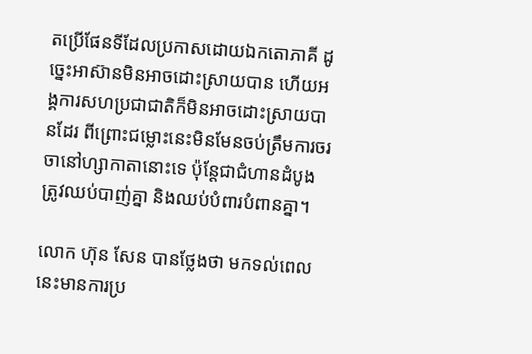តប្រើផែនទីដែលប្រកាសដោយឯកតោភាគី ដូច្នេះអាស៊ានមិនអាចដោះស្រាយបាន ហើយអង្គការសហប្រជាជាតិក៏មិនអាចដោះស្រាយបានដែរ ពីព្រោះជម្លោះនេះមិនមែនចប់ត្រឹមការចរចានៅហ្សាកាតានោះទេ ប៉ុន្តែជាជំហានដំបូងត្រូវឈប់បាញ់គ្នា និងឈប់បំពារបំពានគ្នា។

លោក ហ៊ុន សែន បានថ្លែងថា មកទល់ពេលនេះមានការប្រ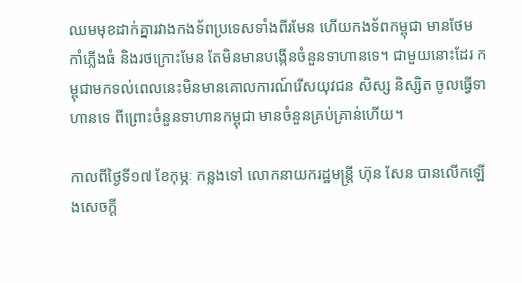ឈមមុខដាក់គ្នារវាងកងទ័ពប្រទេសទាំងពីរមែន ហើយកងទ័ពកម្ពុជា មានថែមកាំភ្លើងធំ និងរថក្រោះមែន តែមិនមានបង្កើនចំនួនទាហានទេ។ ជាមួយនោះដែរ កម្ពុជាមកទល់ពេលនេះមិនមានគោលការណ៍រើសយុវជន សិស្ស និស្សិត ចូលធ្វើទាហានទេ ពីព្រោះចំនួនទាហានកម្ពុជា មានចំនួនគ្រប់គ្រាន់ហើយ។

កាលពីថ្ងៃទី១៧ ខែកុម្ភៈ កន្លងទៅ លោកនាយករដ្ឋមន្ត្រី ហ៊ុន សែន បានលើកឡើងសេចក្ដី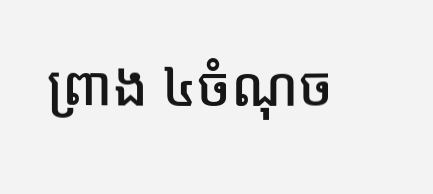ព្រាង ៤ចំណុច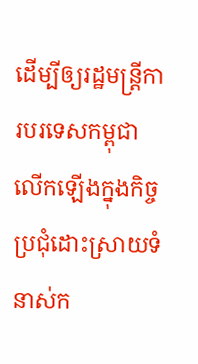ដើម្បីឲ្យរដ្ឋមន្ត្រីការបរទេសកម្ពុជា លើកឡើងក្នុងកិច្ចប្រជុំដោះស្រាយទំនាស់ក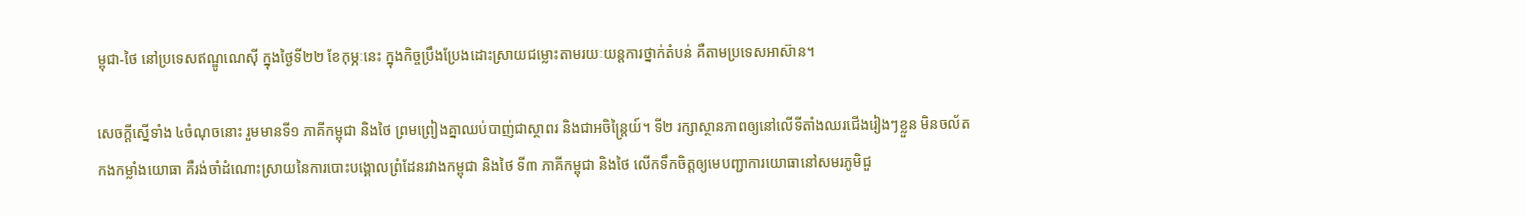ម្ពុជា-ថៃ នៅប្រទេសឥណ្ឌូណេស៊ី ក្នុងថ្ងៃទី២២ ខែកុម្ភៈនេះ ក្នុងកិច្ចប្រឹងប្រែងដោះស្រាយជម្លោះតាមរយៈយន្តការថ្នាក់តំបន់ គឺតាមប្រទេសអាស៊ាន។

សេចក្ដីស្នើទាំង ៤ចំណុចនោះ រួមមានទី១ ភាគីកម្ពុជា និងថៃ ព្រមព្រៀងគ្នាឈប់បាញ់ជាស្ថាពរ និងជាអចិន្ត្រៃយ៍។ ទី២ រក្សាស្ថានភាពឲ្យនៅលើទីតាំងឈរជើងរៀងៗខ្លួន មិនចល័តកងកម្លាំងយោធា គឺរង់ចាំដំណោះស្រាយនៃការបោះបង្គោលព្រំដែនរវាងកម្ពុជា និងថៃ ទី៣ ភាគីកម្ពុជា និងថៃ លើកទឹកចិត្តឲ្យមេបញ្ជាការយោធានៅសមរភូមិជួ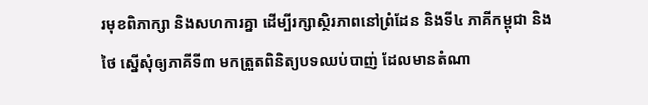រមុខពិភាក្សា និងសហការគ្នា ដើម្បីរក្សាស្ថិរភាពនៅព្រំដែន និងទី៤ ភាគីកម្ពុជា និងថៃ ស្នើសុំឲ្យភាគីទី៣ មកត្រួតពិនិត្យបទឈប់បាញ់ ដែលមានតំណា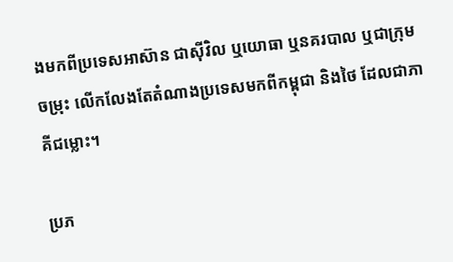ងមកពីប្រទេសអាស៊ាន ជាស៊ីវិល ឬយោធា ឬនគរបាល ឬជាក្រុមចម្រុះ លើកលែងតែតំណាងប្រទេសមកពីកម្ពុជា និងថៃ ដែលជាភាគីជម្លោះ។

ប្រភ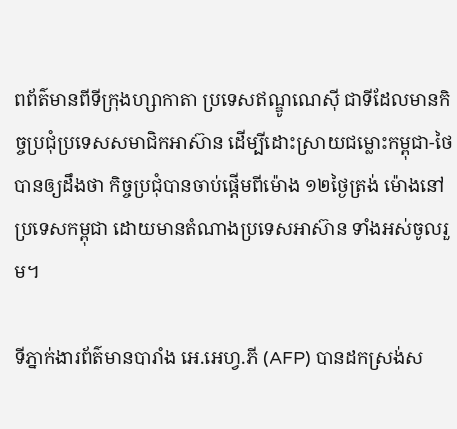ពព័ត៌មានពីទីក្រុងហ្សាកាតា ប្រទេសឥណ្ឌូណេស៊ី ជាទីដែលមានកិច្ចប្រជុំប្រទេសសមាជិកអាស៊ាន ដើម្បីដោះស្រាយជម្លោះកម្ពុជា-ថៃ បានឲ្យដឹងថា កិច្ចប្រជុំបានចាប់ផ្ដើមពីម៉ោង ១២ថ្ងៃត្រង់ ម៉ោងនៅប្រទេសកម្ពុជា ដោយមានតំណាងប្រទេសអាស៊ាន ទាំងអស់ចូលរួម។

ទីភ្នាក់ងារព័ត៌មានបារាំង អេ.អេហ្វ.ភី (AFP) បានដកស្រង់ស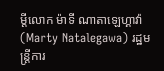ម្ដីលោក ម៉ាទី ណាតាឡេហ្គាវ៉ា (Marty Natalegawa) រដ្ឋមន្ត្រីការ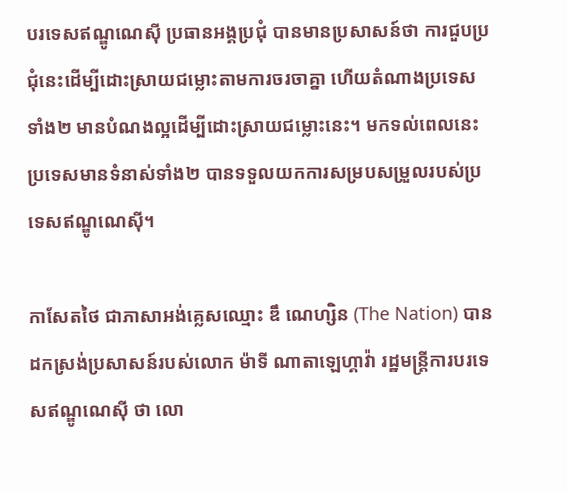បរទេសឥណ្ឌូណេស៊ី ប្រធានអង្គប្រជុំ បានមានប្រសាសន៍ថា ការជួបប្រជុំនេះដើម្បីដោះស្រាយជម្លោះតាមការចរចាគ្នា ហើយតំណាងប្រទេសទាំង២ មានបំណងល្អដើម្បីដោះស្រាយជម្លោះនេះ។ មកទល់ពេលនេះ ប្រទេសមានទំនាស់ទាំង២ បានទទួលយកការសម្របសម្រួលរបស់ប្រទេសឥណ្ឌូណេស៊ី។

កាសែតថៃ ជាភាសាអង់គ្លេសឈ្មោះ ឌឹ ណេហ្សិន (The Nation) បានដកស្រង់ប្រសាសន៍របស់លោក ម៉ាទី ណាតាឡេហ្គាវ៉ា រដ្ឋមន្ត្រីការបរទេសឥណ្ឌូណេស៊ី ថា លោ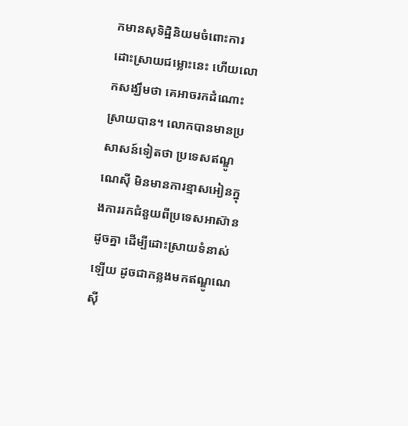កមានសុទិដ្ឋិនិយមចំពោះការដោះស្រាយជម្លោះនេះ ហើយលោកសង្ឃឹមថា គេអាចរកដំណោះស្រាយបាន។ លោកបានមានប្រសាសន៍ទៀតថា ប្រទេសឥណ្ឌូណេស៊ី មិនមានការខ្មាសអៀនក្នុងការរកជំនួយពីប្រទេសអាស៊ានដូចគ្នា ដើម្បីដោះស្រាយទំនាស់ឡើយ ដូចជាកន្លងមកឥណ្ឌូណេស៊ី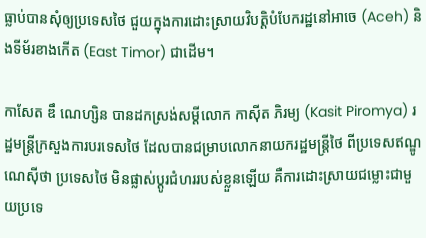ធ្លាប់បានសុំឲ្យប្រទេសថៃ ជួយក្នុងការដោះស្រាយវិបត្តិបំបែករដ្ឋនៅអាចេ (Aceh) និងទីម័រខាងកើត (East Timor) ជាដើម។

កាសែត ឌឹ ណេហ្សិន បានដកស្រង់សម្ដីលោក កាស៊ីត ភិរម្យ (Kasit Piromya) រដ្ឋមន្ត្រីក្រសួងការបរទេសថៃ ដែលបានជម្រាបលោកនាយករដ្ឋមន្ត្រីថៃ ពីប្រទេសឥណ្ឌូណេស៊ីថា ប្រទេសថៃ មិនផ្លាស់ប្ដូរជំហររបស់ខ្លួនឡើយ គឺការដោះស្រាយជម្លោះជាមួយប្រទេ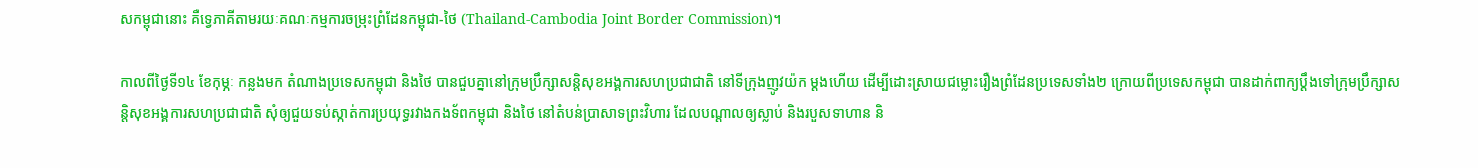សកម្ពុជានោះ គឺទ្វេភាគីតាមរយៈគណៈកម្មការចម្រុះព្រំដែនកម្ពុជា-ថៃ (Thailand-Cambodia Joint Border Commission)។

កាលពីថ្ងៃទី១៤ ខែកុម្ភៈ កន្លងមក តំណាងប្រទេសកម្ពុជា និងថៃ បានជួបគ្នានៅក្រុមប្រឹក្សាសន្តិសុខអង្គការសហប្រជាជាតិ នៅទីក្រុងញូវយ៉ក ម្ដងហើយ ដើម្បីដោះស្រាយជម្លោះរឿងព្រំដែនប្រទេសទាំង២ ក្រោយពីប្រទេសកម្ពុជា បានដាក់ពាក្យប្ដឹងទៅក្រុមប្រឹក្សាសន្តិសុខអង្គការសហប្រជាជាតិ សុំឲ្យជួយទប់ស្កាត់ការប្រយុទ្ធរវាងកងទ័ពកម្ពុជា និងថៃ នៅតំបន់ប្រាសាទព្រះវិហារ ដែលបណ្ដាលឲ្យស្លាប់ និងរបួសទាហាន និ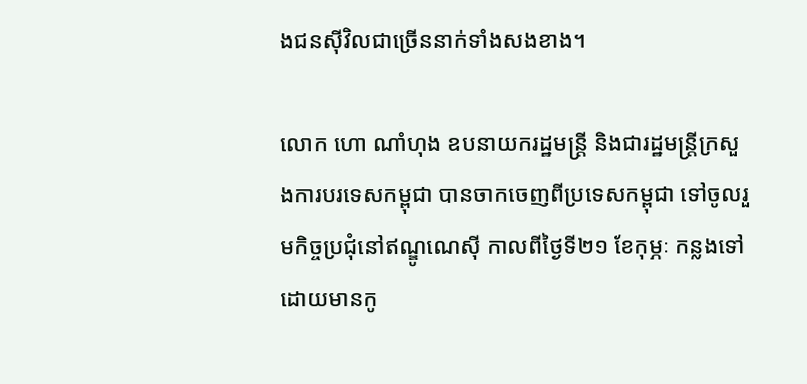ងជនស៊ីវិលជាច្រើននាក់ទាំងសងខាង។

លោក ហោ ណាំហុង ឧបនាយករដ្ឋមន្រ្តី និងជារដ្ឋមន្ត្រីក្រសួងការបរទេសកម្ពុជា បានចាកចេញពីប្រទេសកម្ពុជា ទៅចូលរួមកិច្ចប្រជុំនៅឥណ្ឌូណេស៊ី កាលពីថ្ងៃទី២១ ខែកុម្ភៈ កន្លងទៅ ដោយមានកូ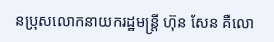នប្រុសលោកនាយករដ្ឋមន្ត្រី ហ៊ុន សែន គឺលោ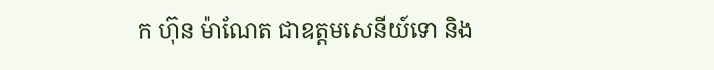ក ហ៊ុន ម៉ាណែត ជាឧត្ដមសេនីយ៍ទោ និង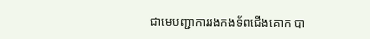ជាមេបញ្ជាការរងកងទ័ពជើងគោក បា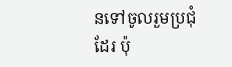នទៅចូលរួមប្រជុំដែរ ប៉ុ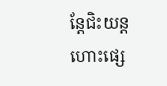ន្តែជិះយន្តហោះផ្សេ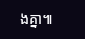ងគ្នា៕